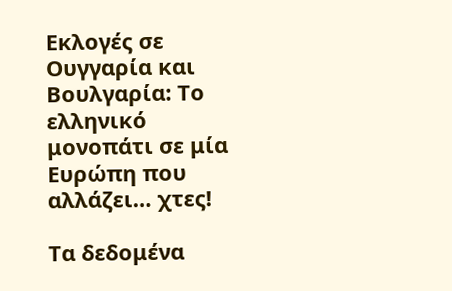Εκλογές σε Ουγγαρία και Βουλγαρία: Το ελληνικό μονοπάτι σε μία Ευρώπη που αλλάζει… χτες!

Τα δεδομένα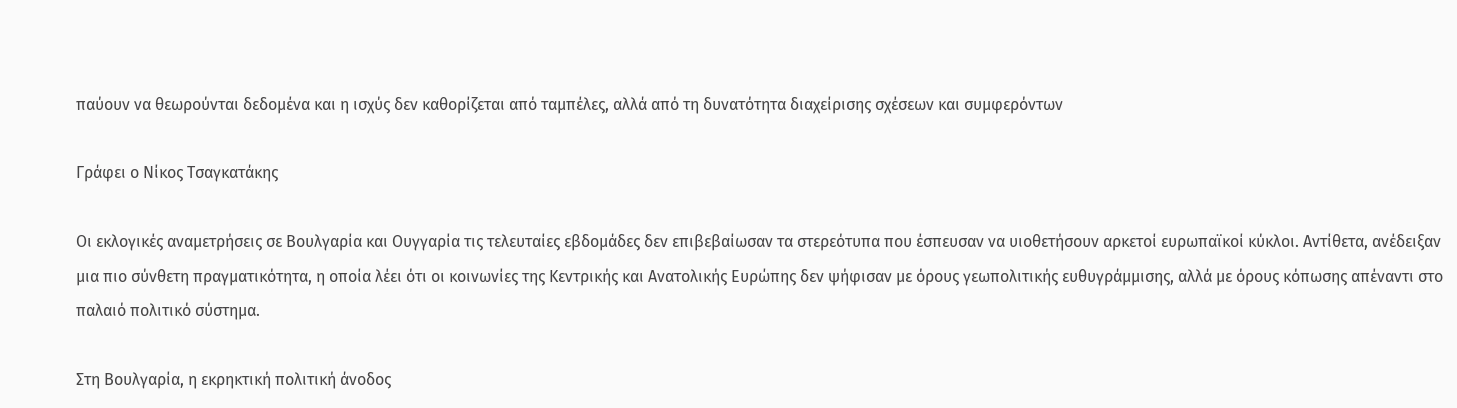παύουν να θεωρούνται δεδομένα και η ισχύς δεν καθορίζεται από ταμπέλες, αλλά από τη δυνατότητα διαχείρισης σχέσεων και συμφερόντων

Γράφει ο Νίκος Τσαγκατάκης

Οι εκλογικές αναμετρήσεις σε Βουλγαρία και Ουγγαρία τις τελευταίες εβδομάδες δεν επιβεβαίωσαν τα στερεότυπα που έσπευσαν να υιοθετήσουν αρκετοί ευρωπαϊκοί κύκλοι. Αντίθετα, ανέδειξαν μια πιο σύνθετη πραγματικότητα, η οποία λέει ότι οι κοινωνίες της Κεντρικής και Ανατολικής Ευρώπης δεν ψήφισαν με όρους γεωπολιτικής ευθυγράμμισης, αλλά με όρους κόπωσης απέναντι στο παλαιό πολιτικό σύστημα.

Στη Βουλγαρία, η εκρηκτική πολιτική άνοδος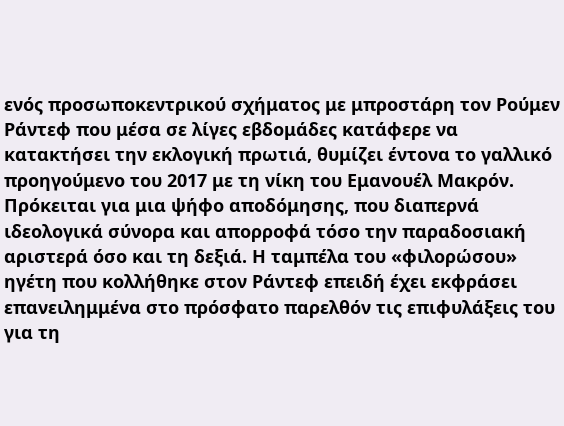ενός προσωποκεντρικού σχήματος με μπροστάρη τον Ρούμεν Ράντεφ που μέσα σε λίγες εβδομάδες κατάφερε να κατακτήσει την εκλογική πρωτιά, θυμίζει έντονα το γαλλικό προηγούμενο του 2017 με τη νίκη του Εμανουέλ Μακρόν. Πρόκειται για μια ψήφο αποδόμησης, που διαπερνά ιδεολογικά σύνορα και απορροφά τόσο την παραδοσιακή αριστερά όσο και τη δεξιά. Η ταμπέλα του «φιλορώσου» ηγέτη που κολλήθηκε στον Ράντεφ επειδή έχει εκφράσει επανειλημμένα στο πρόσφατο παρελθόν τις επιφυλάξεις του για τη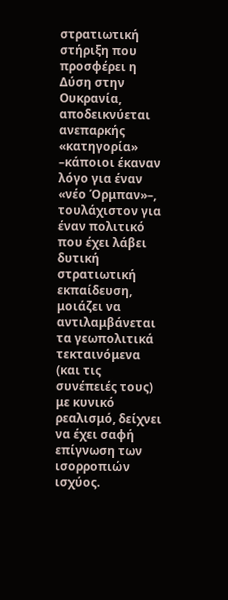στρατιωτική στήριξη που προσφέρει η Δύση στην Ουκρανία, αποδεικνύεται ανεπαρκής «κατηγορία» –κάποιοι έκαναν λόγο για έναν «νέο Όρμπαν»–, τουλάχιστον για έναν πολιτικό που έχει λάβει δυτική στρατιωτική εκπαίδευση, μοιάζει να αντιλαμβάνεται τα γεωπολιτικά τεκταινόμενα (και τις συνέπειές τους) με κυνικό ρεαλισμό, δείχνει να έχει σαφή επίγνωση των ισορροπιών ισχύος.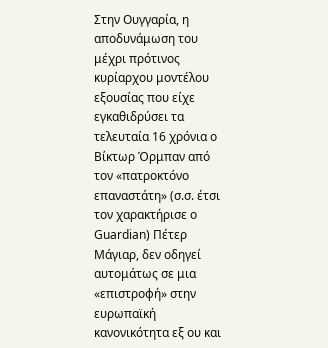Στην Ουγγαρία, η αποδυνάμωση του μέχρι πρότινος κυρίαρχου μοντέλου εξουσίας που είχε εγκαθιδρύσει τα τελευταία 16 χρόνια ο Βίκτωρ Όρμπαν από τον «πατροκτόνο επαναστάτη» (σ.σ. έτσι τον χαρακτήρισε ο Guardian) Πέτερ Μάγιαρ, δεν οδηγεί αυτομάτως σε μια «επιστροφή» στην ευρωπαϊκή κανονικότητα εξ ου και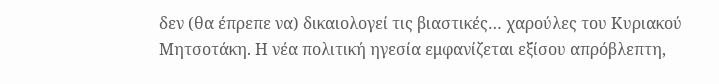δεν (θα έπρεπε να) δικαιολογεί τις βιαστικές… χαρούλες του Κυριακού Μητσοτάκη. Η νέα πολιτική ηγεσία εμφανίζεται εξίσου απρόβλεπτη,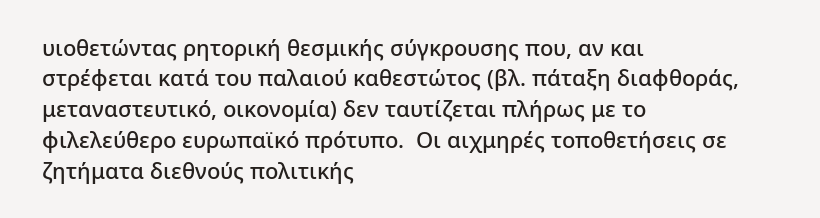υιοθετώντας ρητορική θεσμικής σύγκρουσης που, αν και στρέφεται κατά του παλαιού καθεστώτος (βλ. πάταξη διαφθοράς, μεταναστευτικό, οικονομία) δεν ταυτίζεται πλήρως με το φιλελεύθερο ευρωπαϊκό πρότυπο.  Οι αιχμηρές τοποθετήσεις σε ζητήματα διεθνούς πολιτικής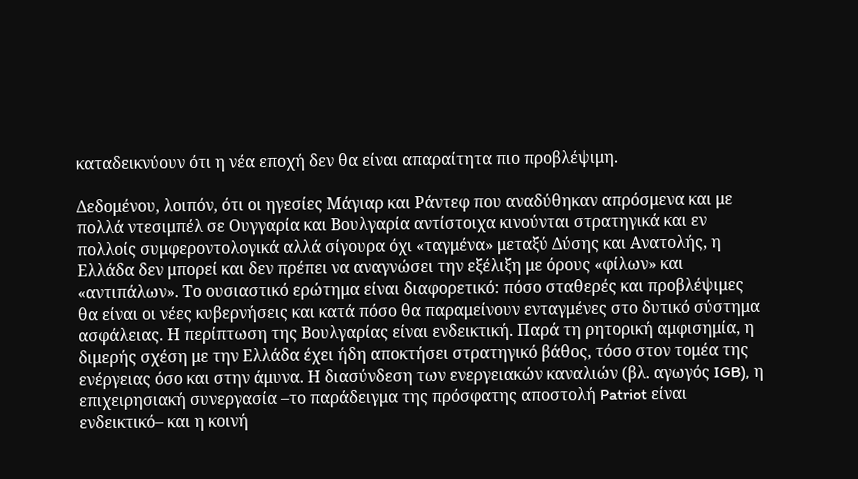καταδεικνύουν ότι η νέα εποχή δεν θα είναι απαραίτητα πιο προβλέψιμη.

Δεδομένου, λοιπόν, ότι οι ηγεσίες Μάγιαρ και Ράντεφ που αναδύθηκαν απρόσμενα και με πολλά ντεσιμπέλ σε Ουγγαρία και Βουλγαρία αντίστοιχα κινούνται στρατηγικά και εν πολλοίς συμφεροντολογικά αλλά σίγουρα όχι «ταγμένα» μεταξύ Δύσης και Ανατολής, η Ελλάδα δεν μπορεί και δεν πρέπει να αναγνώσει την εξέλιξη με όρους «φίλων» και «αντιπάλων». Το ουσιαστικό ερώτημα είναι διαφορετικό: πόσο σταθερές και προβλέψιμες θα είναι οι νέες κυβερνήσεις και κατά πόσο θα παραμείνουν ενταγμένες στο δυτικό σύστημα ασφάλειας. Η περίπτωση της Βουλγαρίας είναι ενδεικτική. Παρά τη ρητορική αμφισημία, η διμερής σχέση με την Ελλάδα έχει ήδη αποκτήσει στρατηγικό βάθος, τόσο στον τομέα της ενέργειας όσο και στην άμυνα. Η διασύνδεση των ενεργειακών καναλιών (βλ. αγωγός IGB), η επιχειρησιακή συνεργασία –το παράδειγμα της πρόσφατης αποστολή Patriot είναι ενδεικτικό– και η κοινή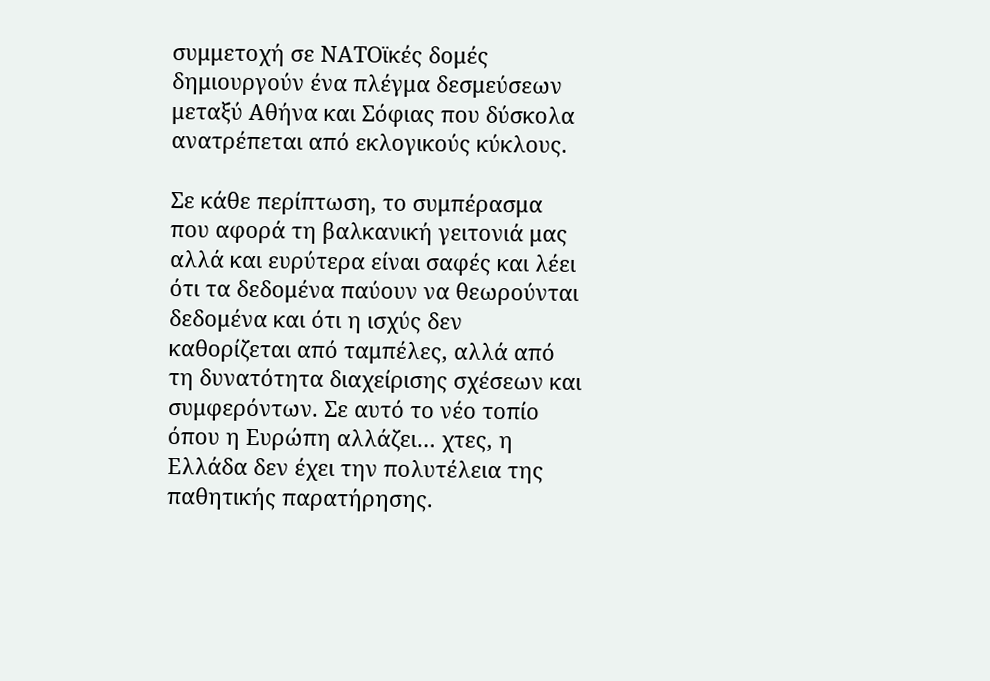συμμετοχή σε ΝΑΤΟϊκές δομές δημιουργούν ένα πλέγμα δεσμεύσεων μεταξύ Αθήνα και Σόφιας που δύσκολα ανατρέπεται από εκλογικούς κύκλους.

Σε κάθε περίπτωση, το συμπέρασμα  που αφορά τη βαλκανική γειτονιά μας αλλά και ευρύτερα είναι σαφές και λέει ότι τα δεδομένα παύουν να θεωρούνται δεδομένα και ότι η ισχύς δεν καθορίζεται από ταμπέλες, αλλά από τη δυνατότητα διαχείρισης σχέσεων και συμφερόντων. Σε αυτό το νέο τοπίο όπου η Ευρώπη αλλάζει… χτες, η Ελλάδα δεν έχει την πολυτέλεια της παθητικής παρατήρησης.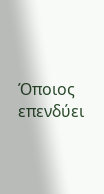Όποιος επενδύει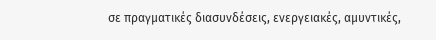σε πραγματικές διασυνδέσεις, ενεργειακές, αμυντικές,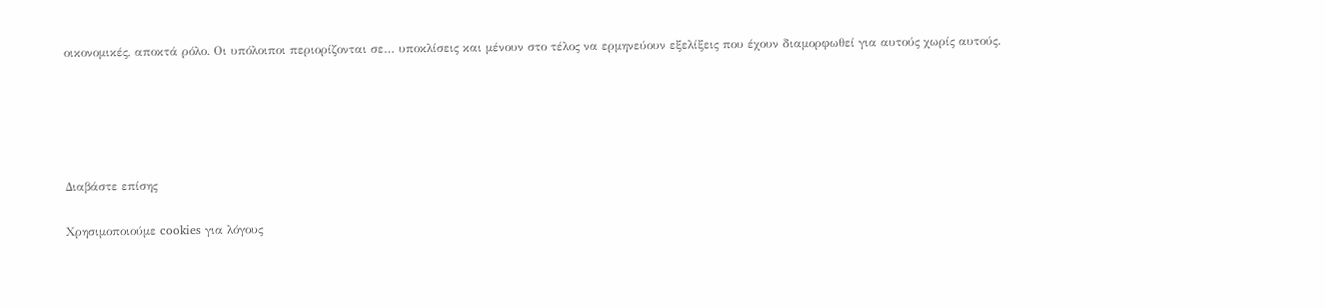οικονομικές, αποκτά ρόλο. Οι υπόλοιποι περιορίζονται σε… υποκλίσεις και μένουν στο τέλος να ερμηνεύουν εξελίξεις που έχουν διαμορφωθεί για αυτούς χωρίς αυτούς.





Διαβάστε επίσης

Χρησιμοποιούμε cookies για λόγους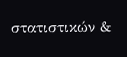στατιστικών &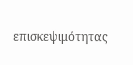επισκεψιμότητας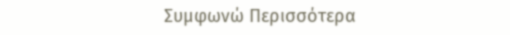Συμφωνώ Περισσότερα